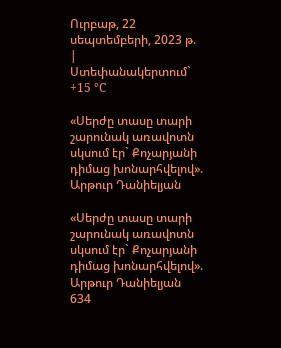Ուրբաթ, 22 սեպտեմբերի, 2023 թ.
|
Ստեփանակերտում`   +15 °C

«Սերժը տասը տարի շարունակ առավոտն սկսում էր` Քոչարյանի դիմաց խոնարհվելով». Արթուր Դանիելյան

«Սերժը տասը տարի շարունակ առավոտն սկսում էր` Քոչարյանի դիմաց խոնարհվելով». Արթուր Դանիելյան
634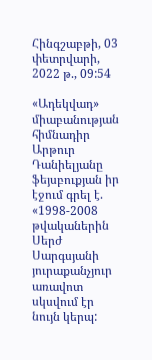Հինգշաբթի, 03 փետրվարի, 2022 թ., 09:54

«Ադեկվադ» միաբանության հիմնադիր Արթուր Դանիելյանը ֆեյսբուքյան իր էջում գրել է. «1998-2008 թվականերին Սերժ Սարգսյանի յուրաքանչյուր առավոտ սկսվում էր նույն կերպ: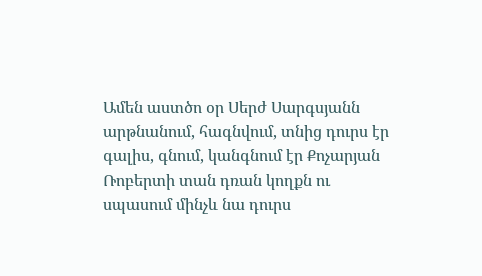Ամեն աստծո օր Սերժ Սարգսյանն արթնանում, հագնվում, տնից դուրս էր գալիս, գնում, կանգնում էր Քոչարյան Ռոբերտի տան դռան կողքն ու սպասում մինչև նա դուրս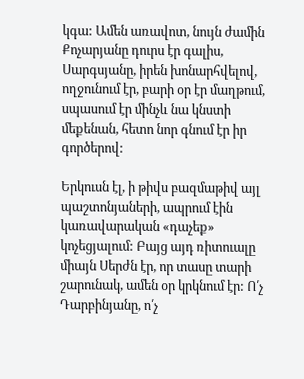կգա: Ամեն առավոտ, նույն ժամին Քոչարյանը դուրս էր գալիս, Սարգսյանը, իրեն խոնարհվելով, ողջունում էր, բարի օր էր մաղթում, սպասում էր մինչև նա կնստի մեքենան, հետո նոր գնում էր իր գործերով:

Երկուսն էլ, ի թիվս բազմաթիվ այլ պաշտոնյաների, ապրում էին կառավարական «դաչեք» կոչեցյալում: Բայց այդ ռիտուալը միայն Սերժն էր, որ տասը տարի շարունակ, ամեն օր կրկնում էր: Ո՛չ Դարբինյանը, ո՛չ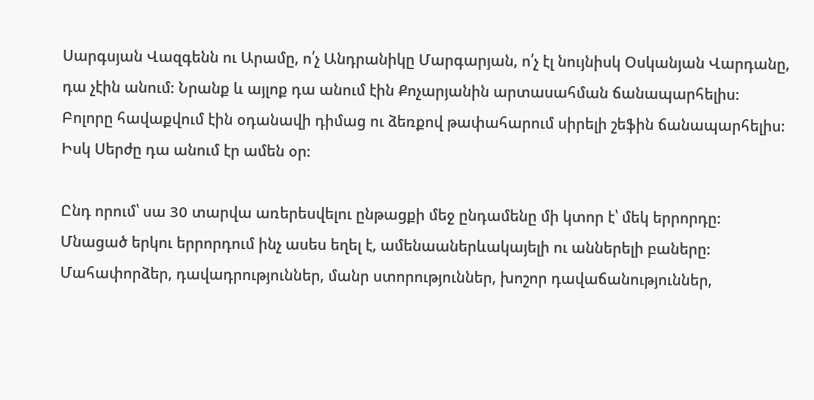Սարգսյան Վազգենն ու Արամը, ո՛չ Անդրանիկը Մարգարյան, ո՛չ էլ նույնիսկ Օսկանյան Վարդանը, դա չէին անում: Նրանք և այլոք դա անում էին Քոչարյանին արտասահման ճանապարհելիս: Բոլորը հավաքվում էին օդանավի դիմաց ու ձեռքով թափահարում սիրելի շեֆին ճանապարհելիս: Իսկ Սերժը դա անում էր ամեն օր:

Ընդ որում՝ սա 30 տարվա առերեսվելու ընթացքի մեջ ընդամենը մի կտոր է՝ մեկ երրորդը: Մնացած երկու երրորդում ինչ ասես եղել է, ամենաաներևակայելի ու աններելի բաները: Մահափորձեր, դավադրություններ, մանր ստորություններ, խոշոր դավաճանություններ,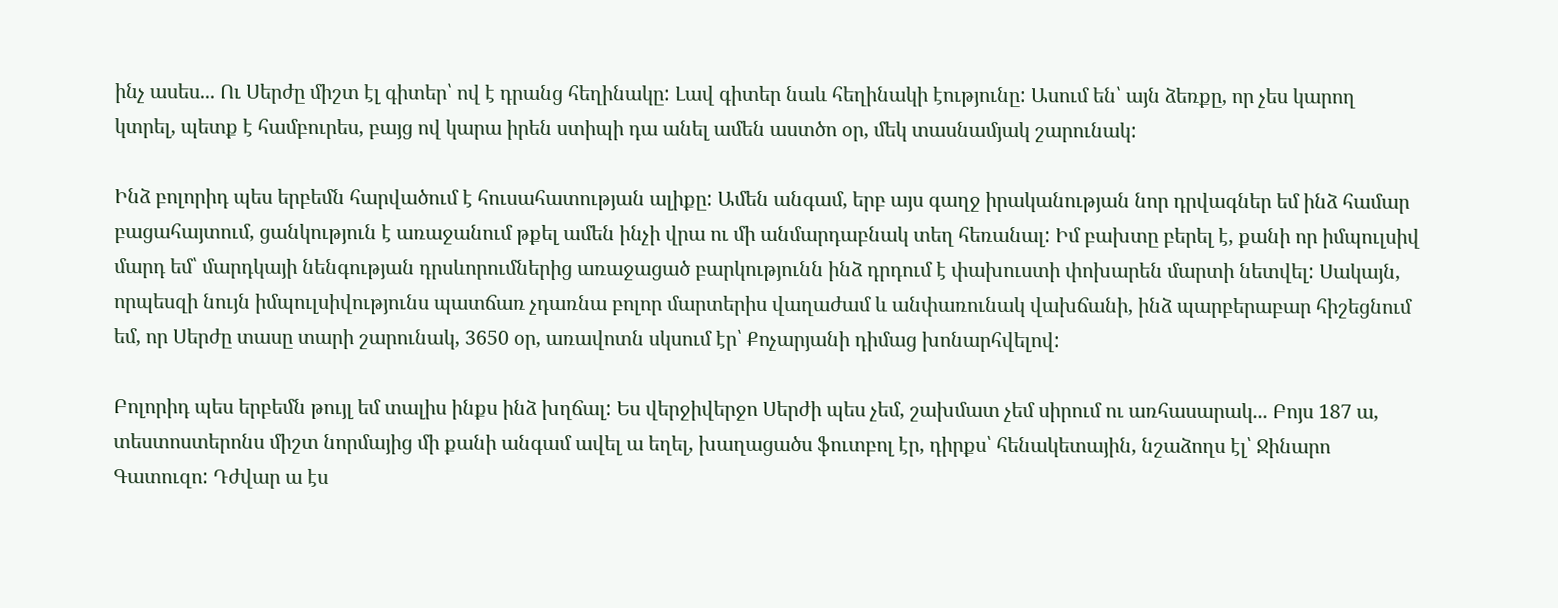ինչ ասես... Ու Սերժը միշտ էլ գիտեր՝ ով է դրանց հեղինակը: Լավ գիտեր նաև հեղինակի էությունը: Ասում են՝ այն ձեռքը, որ չես կարող կտրել, պետք է համբուրես, բայց ով կարա իրեն ստիպի դա անել ամեն աստծո օր, մեկ տասնամյակ շարունակ:

Ինձ բոլորիդ պես երբեմն հարվածում է հուսահատության ալիքը: Ամեն անգամ, երբ այս գաղջ իրականության նոր դրվագներ եմ ինձ համար բացահայտում, ցանկություն է առաջանում թքել ամեն ինչի վրա ու մի անմարդաբնակ տեղ հեռանալ: Իմ բախտը բերել է, քանի որ իմպուլսիվ մարդ եմ՝ մարդկայի նենգության դրսևորումներից առաջացած բարկությունն ինձ դրդում է փախուստի փոխարեն մարտի նետվել: Սակայն, որպեսզի նույն իմպուլսիվությունս պատճառ չդառնա բոլոր մարտերիս վաղաժամ և անփառունակ վախճանի, ինձ պարբերաբար հիշեցնում եմ, որ Սերժը տասը տարի շարունակ, 3650 օր, առավոտն սկսում էր՝ Քոչարյանի դիմաց խոնարհվելով:

Բոլորիդ պես երբեմն թույլ եմ տալիս ինքս ինձ խղճալ: Ես վերջիվերջո Սերժի պես չեմ, շախմատ չեմ սիրում ու առհասարակ... Բոյս 187 ա, տեստոստերոնս միշտ նորմայից մի քանի անգամ ավել ա եղել, խաղացածս ֆուտբոլ էր, դիրքս՝ հենակետային, նշաձողս էլ՝ Ջինարո Գատուզո: Դժվար ա էս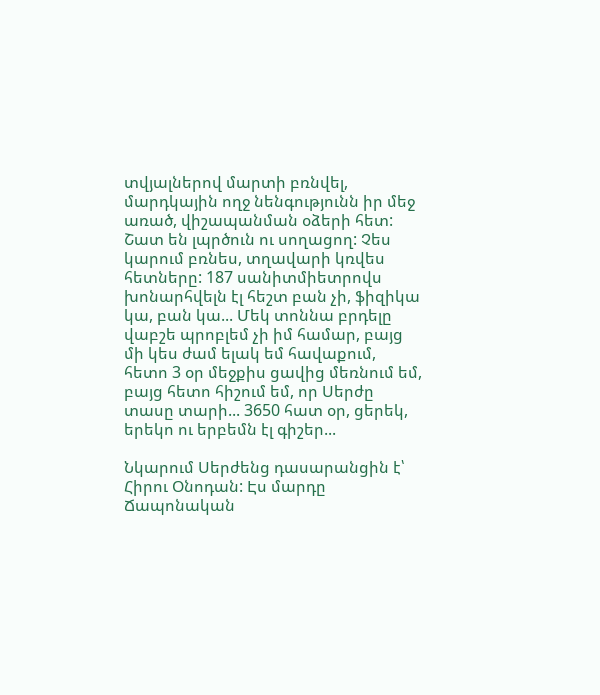տվյալներով մարտի բռնվել, մարդկային ողջ նենգությունն իր մեջ առած, վիշապանման օձերի հետ: Շատ են լպրծուն ու սողացող: Չես կարում բռնես, տղավարի կռվես հետները: 187 սանիտմիետրովս խոնարհվելն էլ հեշտ բան չի, ֆիզիկա կա, բան կա... Մեկ տոննա բրդելը վաբշե պրոբլեմ չի իմ համար, բայց մի կես ժամ ելակ եմ հավաքում, հետո 3 օր մեջքիս ցավից մեռնում եմ, բայց հետո հիշում եմ, որ Սերժը տասը տարի... 3650 հատ օր, ցերեկ, երեկո ու երբեմն էլ գիշեր...

Նկարում Սերժենց դասարանցին է՝ Հիրու Օնոդան: Էս մարդը Ճապոնական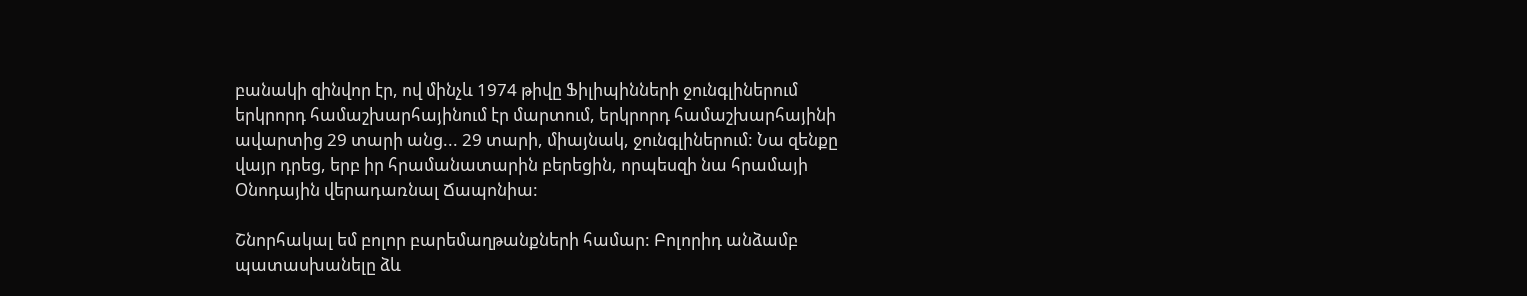բանակի զինվոր էր, ով մինչև 1974 թիվը Ֆիլիպինների ջունգլիներում երկրորդ համաշխարհայինում էր մարտում, երկրորդ համաշխարհայինի ավարտից 29 տարի անց... 29 տարի, միայնակ, ջունգլիներում: Նա զենքը վայր դրեց, երբ իր հրամանատարին բերեցին, որպեսզի նա հրամայի Օնոդային վերադառնալ Ճապոնիա:

Շնորհակալ եմ բոլոր բարեմաղթանքների համար: Բոլորիդ անձամբ պատասխանելը ձև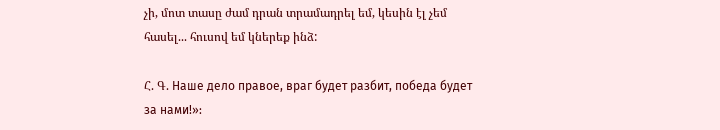չի, մոտ տասը ժամ դրան տրամադրել եմ, կեսին էլ չեմ հասել... հուսով եմ կներեք ինձ:

Հ. Գ. Наше дело правое, враг будет разбит, победа будет за нами!»: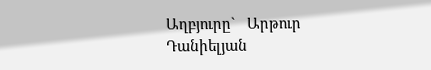Աղբյուրը`   Արթուր Դանիելյան